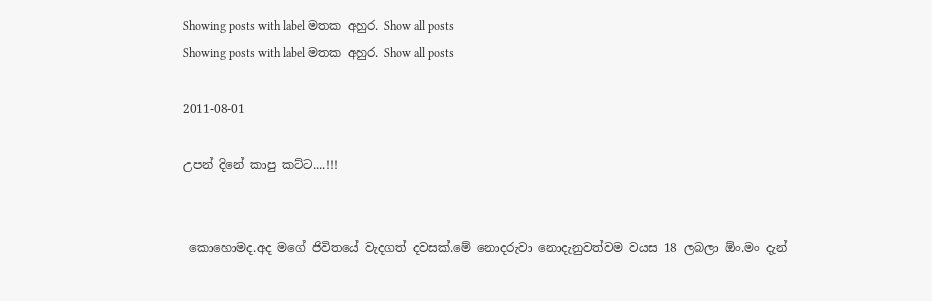Showing posts with label මතක අහුර. Show all posts
Showing posts with label මතක අහුර. Show all posts

2011-08-01

උපන් දිනේ කාපු කට්ට....!!!


 කොහොමද.අද මගේ ජිවිතයේ වැදගත් දවසක්.මේ නොදරුවා නොදැනුවත්වම වයස 18 ලබලා ඕං.මං දැන්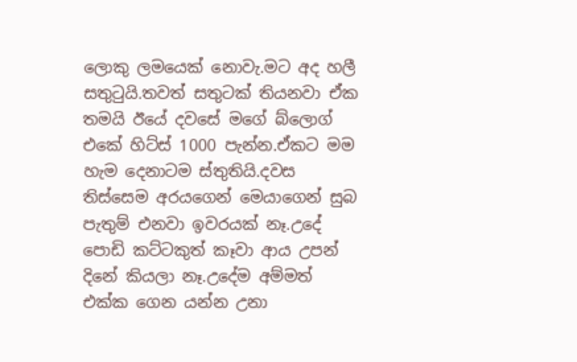ලොකු ලමයෙක් නොවැ.මට අද හලී සතුටුයි.තවත් සතුටක් තියනවා ඒක තමයි ඊයේ දවසේ මගේ බ්ලොග් එකේ හිට්ස් 1000 පැන්න.ඒකට මම හැම දෙනාටම ස්තුතියි.දවස තිස්සෙම අරයගෙන් මෙයාගෙන් සුබ පැතුම් එනවා ඉවරයක් නෑ.උදේ පොඩි කට්ටකුත් කෑවා ආය උපන් දිනේ කියලා නෑ.උදේම අම්මත් එක්ක ගෙන යන්න උනා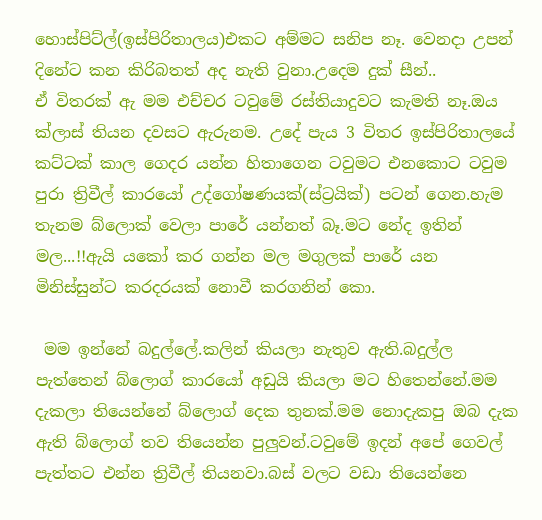හොස්පිට්ල්(ඉස්පිරිතාලය)එකට අම්මට සනිප නෑ. වෙනදා උපන් දිනේට කන කිරිබතත් අද නැති වුනා.උදෙම දුක් සීන්..
ඒ විතරක් ඇ මම එච්චර ටවුමේ රස්තියාදුවට කැමති නෑ.ඔය ක්ලාස් තියන දවසට ඇරුනම. උදේ පැය 3 විතර ඉස්පිරිතාලයේ කට්ටක් කාල ගෙදර යන්න හිතාගෙන ටවුමට එනකොට ටවුම පුරා ත්‍රිවීල් කාරයෝ උද්ගෝෂණයක්(ස්ට්‍රයික්) පටන් ගෙන.හැම තැනම බ්ලොක් වෙලා පාරේ යන්නත් බෑ.මට නේද ඉතින් මල...!!ඇයි යකෝ කර ගන්න මල මගුලක් පාරේ යන මිනිස්සුන්ට කරදරයක් නොවී කරගනින් කො.

 මම ඉන්නේ බදුල්ලේ.කලින් කියලා නැතුව ඇති.බදුල්ල පැත්තෙන් බ්ලොග් කාරයෝ අඩුයි කියලා මට හිතෙන්නේ.මම දැකලා තියෙන්නේ බ්ලොග් දෙක තුනක්.මම නොදැකපු ඔබ දැක ඇති බ්ලොග් තව තියෙන්න පුලුවන්.ටවුමේ ඉදන් අපේ ගෙවල් පැත්තට එන්න ත්‍රිවීල් තියනවා.බස් වලට වඩා තියෙන්නෙ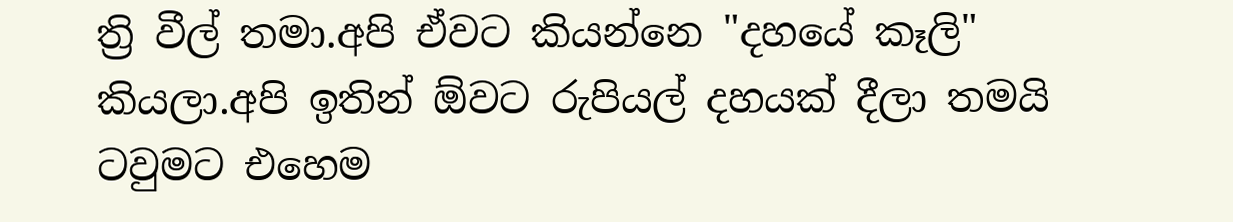ත්‍රි වීල් තමා.අපි ඒවට කියන්නෙ "දහයේ කෑලි" කියලා.අපි ඉතින් ඕවට රුපියල් දහයක් දීලා තමයි ටවුමට එහෙම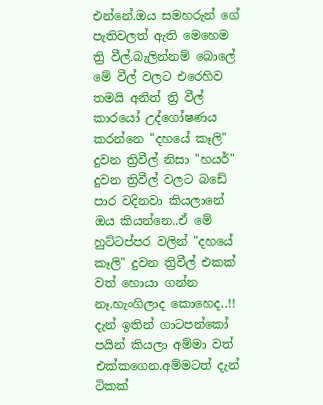එන්නේ.ඔය සමහරුන් ගේ පැතිවලත් ඇති මෙහෙම ත්‍රි වීල්.බැලින්නම් බොලේ මේ වීල් වලට එරෙහිව තමයි අනිත් ත්‍රි වීල් කාරයෝ උද්ගෝෂණය කරන්නෙ "දහයේ කෑලි" දුවන ත්‍රිවීල් නිසා "හයර්" දුවන ත්‍රිවීල් වලට බඩේ පාර වදිනවා කියලානේ ඔය කියන්නෙ..ඒ මේ හුට්ටප්පර වලින් "දහයේ කෑලි" දුවන ත්‍රිවීල් එකක් වත් හොයා ගන්න නෑ.හැංගිලාද කොහෙද..!!
දැන් ඉතින් ගාටපන්කෝ පයින් කියලා අම්මා වත් එක්කගෙන.අම්මටත් දැන් ටිකක්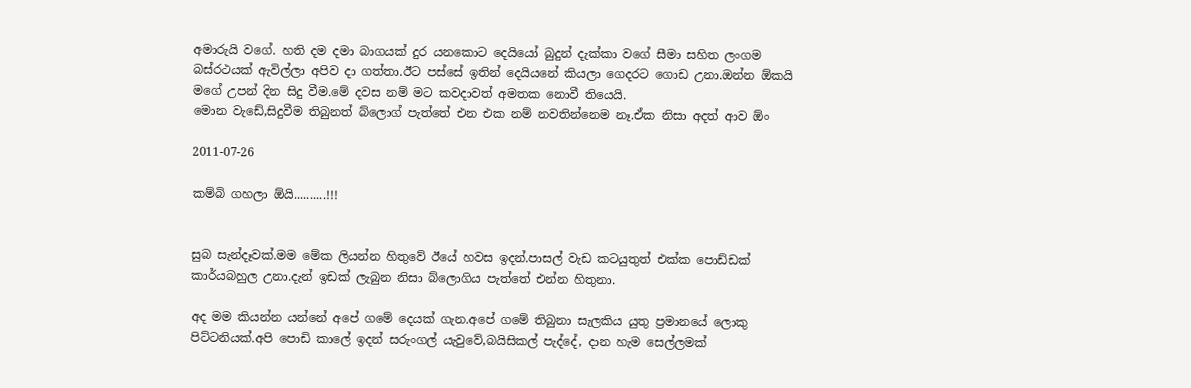අමාරුයි වගේ. හති දම දමා බාගයක් දුර යනකොට දෙයියෝ බුදුන් දැක්කා වගේ සීමා සහිත ලංගම බස්රථයක් ඇවිල්ලා අපිව දා ගත්තා.ඊට පස්සේ ඉතින් දෙයියනේ කියලා ගෙදරට ගොඩ උනා.ඔන්න ඕකයි මගේ උපන් දින සිදු වීම.මේ දවස නම් මට කවදාවත් අමතක නොවී තියෙයි.
මොන වැඩේ,සිදුවීම තිබුනත් බ්ලොග් පැත්තේ එන එක නම් නවතින්නෙම නෑ.ඒක නිසා අදත් ආව ඕං

2011-07-26

කම්බි ගහලා ඕයි..........!!!


සුබ සැන්දෑවක්.මම මේක ලියන්න හිතුවේ ඊයේ හවස ඉදන්.පාසල් වැඩ කටයුතුත් එක්ක පොඩ්ඩක් කාර්යබහුල උනා.දැන් ඉඩක් ලැබුන නිසා බ්ලොගිය පැත්තේ එන්න හිතුනා.

අද මම කියන්න යන්නේ අපේ ගමේ දෙයක් ගැන.අපේ ගමේ තිබුනා සැලකිය යුතු ප්‍රමානයේ ලොකු පිට්ටනියක්.අපි පොඩි කාලේ ඉදන් සරුංගල් යැවුවේ,බයිසිකල් පැද්දේ, දාන හැම සෙල්ලමක්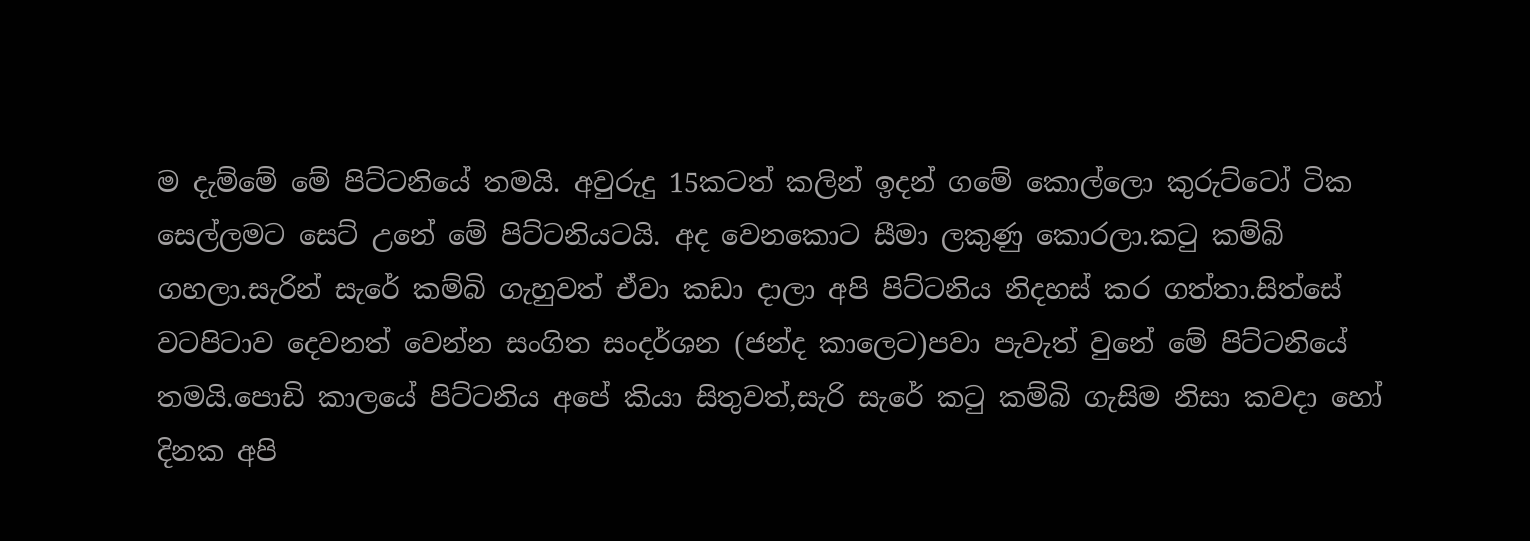ම දැම්මේ මේ පිට්ටනියේ තමයි. අවුරුදු 15කටත් කලින් ඉදන් ගමේ කොල්ලො කුරුට්ටෝ ටික සෙල්ලමට සෙට් උනේ මේ පිට්ටනියටයි. අද වෙනකොට සීමා ලකුණු කොරලා.කටු කම්බි ගහලා.සැරින් සැරේ කම්බි ගැහුවත් ඒවා කඩා දාලා අපි පිට්ටනිය නිදහස් කර ගත්තා.සිත්සේ වටපිටාව දෙවනත් වෙන්න සංගිත සංදර්ශන (ජන්ද කාලෙට)පවා පැවැත් වුනේ මේ පිට්ටනියේ තමයි.පොඩි කාලයේ පිට්ටනිය අපේ කියා සිතුවත්,සැරි සැරේ කටු කම්බි ගැසිම නිසා කවදා හෝ දිනක අපි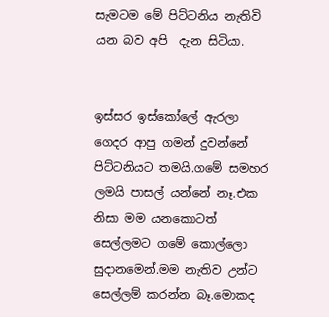සැමටම මේ පිට්ටනිය නැතිවි යන බව අපි  දැන සිටියා.


ඉස්සර ඉස්කෝලේ ඇරලා ගෙදර ආපු ගමන් දුවන්නේ පිට්ටනියට තමයි.ගමේ සමහර ලමයි පාසල් යන්නේ නෑ.එක නිසා මම යනකොටත් සෙල්ලමට ගමේ කොල්ලො සුදානමෙන්.මම නැතිව උන්ට සෙල්ලම් කරන්න බෑ.මොකද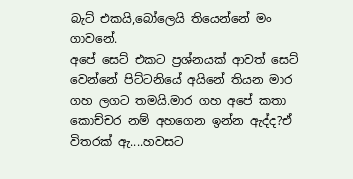බැට් එකයි,බෝලෙයි තියෙන්නේ මං ගාවනේ.
අපේ සෙට් එකට ප්‍රශ්නයක් ආවත් සෙට් වෙන්නේ පිට්ටනියේ අයිනේ තියන මාර ගහ ලගට තමයි.මාර ගහ අපේ කතා කොච්චර නම් අහගෙන ඉන්න ඇද්ද?ඒ විතරක් ඇ....හවසට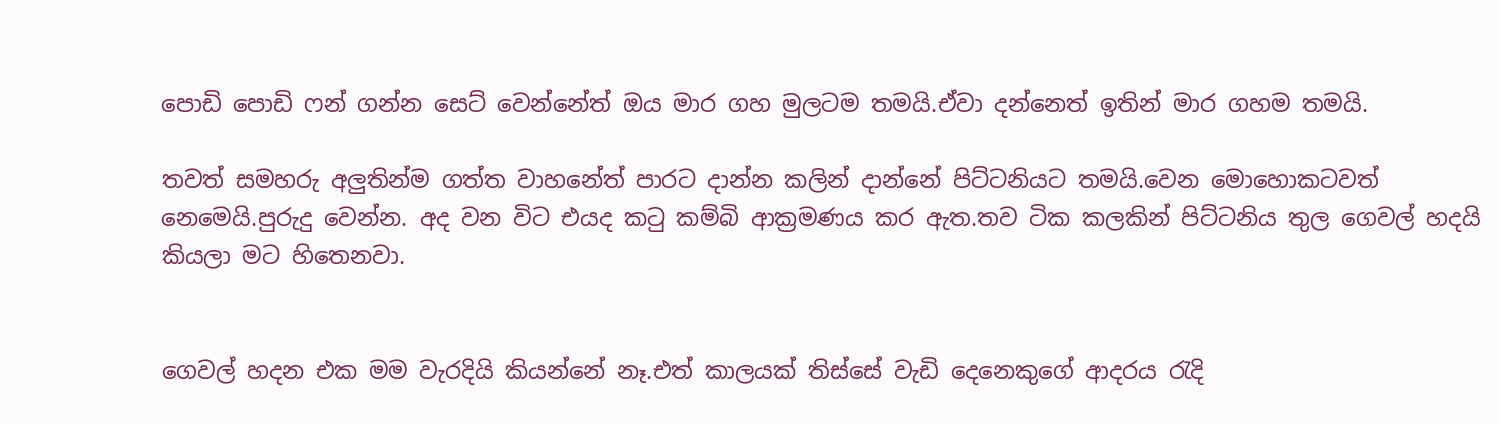පොඩි පොඩි ෆන් ගන්න සෙට් වෙන්නේත් ඔය මාර ගහ මුලටම තමයි.ඒවා දන්නෙත් ඉතින් මාර ගහම තමයි.

තවත් සමහරු අලුතින්ම ගත්ත වාහනේත් පාරට දාන්න කලින් දාන්නේ පිට්ටනියට තමයි.වෙන මොහොකටවත් නෙමෙයි.පුරුදු වෙන්න. අද වන විට එයද කටු කම්බි ආක්‍රමණය කර ඇත.තව ටික කලකින් පිට්ටනිය තුල ගෙවල් හදයි කියලා මට හිතෙනවා.


ගෙවල් හදන එක මම වැරදියි කියන්නේ නෑ.එත් කාලයක් තිස්සේ වැඩි දෙනෙකුගේ ආදරය රැදි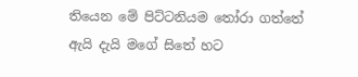තියෙන මේ පිට්ටනියම තෝරා ගත්තේ ඇයි දැයි මගේ සිතේ හට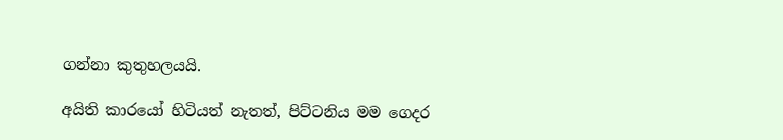ගන්නා කුතුහලයයි.

අයිති කාරයෝ හිටියත් නැතත්, පිට්ටනිය මම ගෙදර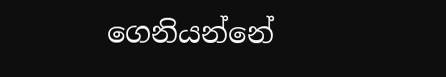ගෙනියන්නේ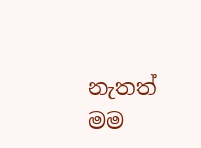නැතත්  මම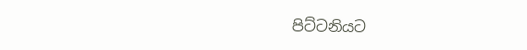පිට්ටනියට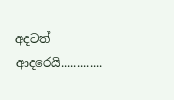අදටත් ආදරෙයි.............